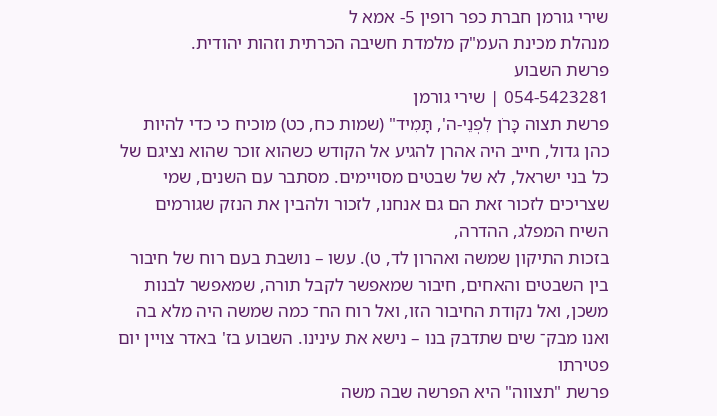שירי גורמן חברת כפר רופין 5- אמא ל
מנהלת מכינת העמ"ק מלמדת חשיבה הכרתית וזהות יהודית.
פרשת השבוע
054-5423281 | שירי גורמן
פרשת תצוה כָּרֹן לִפְנֵי-ה', תָּמִיד" (שמות כח, כט) מוכיח כי כדי להיות כהן גדול, חייב היה אהרן להגיע אל הקודש כשהוא זוכר שהוא נציגם של כל בני ישראל, לא של שבטים מסויימים. מסתבר עם השנים, שמי שצריכים לזכור זאת הם גם אנחנו, לזכור ולהבין את הנזק שגורמים השיח המפלג, ההדרה,
בזכות התיקון שמשה ואהרון לד, ט). עשו – נושבת בעם רוח של חיבור בין השבטים והאחים, חיבור שמאפשר לקבל תורה, שמאפשר לבנות משכן, ואל נקודת החיבור הזו, ואל רוח הח־ כמה שמשה היה מלא בה ואנו מבק־ שים שתדבק בנו – נישא את עינינו. השבוע בז' באדר צויין יום פטירתו
פרשת "תצווה" היא הפרשה שבה משה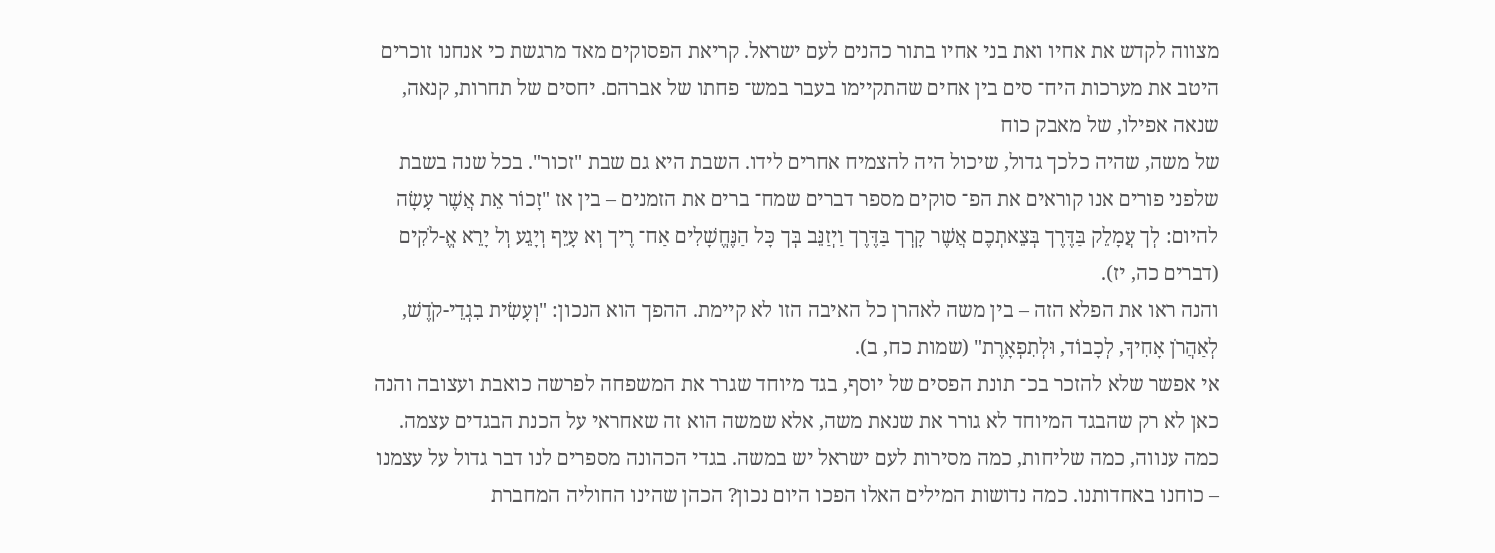מצווה לקדש את אחיו ואת בני אחיו בתור כהנים לעם ישראל. קריאת הפסוקים מאד מרגשת כי אנחנו זוכרים היטב את מערכות היח־ סים בין אחים שהתקיימו בעבר במש־ פחתו של אברהם. יחסים של תחרות, קנאה, שנאה אפילו, של מאבק כוח
של משה, שהיה כלכך גדול, שיכול היה להצמיח אחרים לידו. השבת היא גם שבת "זכור". בכל שנה בשבת שלפני פורים אנו קוראים את הפ־ סוקים מספר דברים שמח־ ברים את הזמנים – בין אז "זָכוֹר אֵת אֲשֶׁר עָשָׂה להיום: לְך עֲמָלֵק בַּדֶּרֶך בְּצֵאתְכֶם אֲשֶׁר קָרְך בַּדֶּרֶך וַיְזַנֵּב בְּך כָּל הַנֶּחֱשָׁלִים אַח־ רֶיך וְא עָיֵף וְיָגֵע וְל יָרֵא אֱ-לֹקִים (דברים כה, יז).
והנה ראו את הפלא הזה – בין משה לאהרן כל האיבה הזו לא קיימת. ההפך הוא הנכון: "וְעָשִׂית בִגְדֵי-קֹדֶשׁ, לְאַהֲרֹן אָחִיךָ, לְכָבוֹד, וּלְתִפְאָרֶת" (שמות כח, ב).
אי אפשר שלא להזכר בכ־ תונת הפסים של יוסף, בגד מיוחד שגרר את המשפחה לפרשה כואבת ועצובה והנה כאן לא רק שהבגד המיוחד לא גורר את שנאת משה, אלא שמשה הוא זה שאחראי על הכנת הבגדים עצמה. כמה ענווה, כמה שליחות, כמה מסירות לעם ישראל יש במשה. בגדי הכהונה מספרים לנו דבר גדול על עצמנו – כוחנו באחדותנו. כמה נדושות המילים האלו הפכו היום נכון? הכהן שהינו החוליה המחברת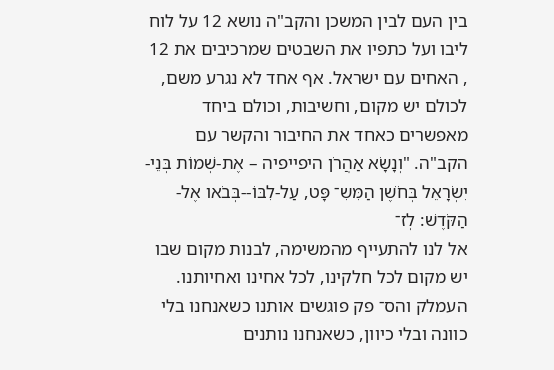בין העם לבין המשכן והקב"ה נושא 12 על לוח ליבו ועל כתפיו את השבטים שמרכיבים את 12 , האחים עם ישראל. אף אחד לא נגרע משם, לכולם יש מקום, וחשיבות, וכולם ביחד מאפשרים כאחד את החיבור והקשר עם הקב"ה. "וְנָשָׂא אַהֲרֹן היפייפיה – אֶת-שְׁמוֹת בְּנֵי-יִשְׂרָאֵל בְּחֹשֶׁן הַמִּשִ־ פָּט, עַל-לִבּוֹ--בְּבֹאו אֶל-הַקֹּדֶשׁ: לְז־
אל לנו להתעייף מהמשימה, לבנות מקום שבו יש מקום לכל חלקינו, לכל אחינו ואחיותנו. העמלק והס־ פק פוגשים אותנו כשאנחנו בלי כוונה ובלי כיוון, כשאנחנו נותנים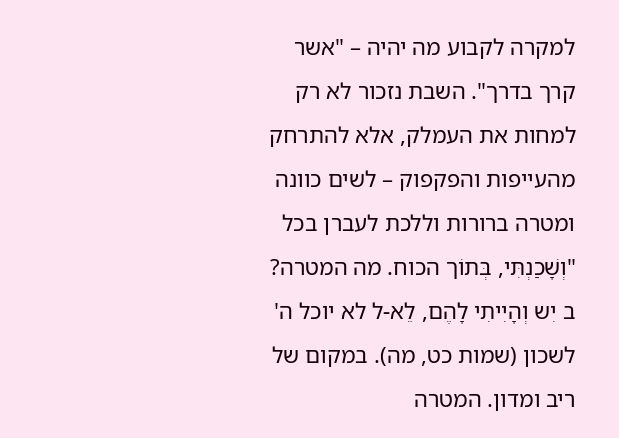למקרה לקבוע מה יהיה – "אשר קרך בדרך". השבת נזכור לא רק למחות את העמלק, אלא להתרחק מהעייפות והפקפוק – לשים כוונה ומטרה ברורות וללכת לעברן בכל "וְשָׁכַנְתִּי, בְּתוֹך הכוח. מה המטרה? ב יִש וְהָיִיתִי לָהֶם, לֵא-ל לא יוכל ה' לשכון (שמות כט, מה). במקום של ריב ומדון. המטרה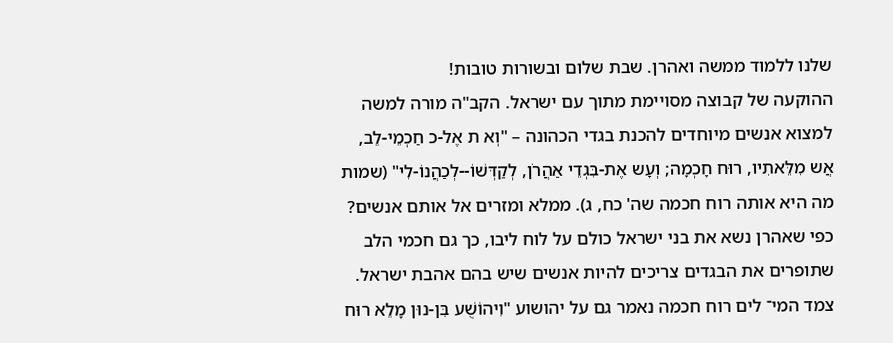שלנו ללמוד ממשה ואהרן. שבת שלום ובשורות טובות!
ההוקעה של קבוצה מסויימת מתוך עם ישראל. הקב"ה מורה למשה למצוא אנשים מיוחדים להכנת בגדי הכהונה – "וְא ת אֶל-כ חַכְמֵי-לֵב, אֲש מִלֵּאתִיו, רוּח חָכְמָה; וְעָש אֶת-בִּגְדֵי אַהֲרֹן, לְקַדְּשׁוֹ--לְכַהֲנוֹ-לִי" (שמות מה היא אותה רוח חכמה שה' כח, ג). ממלא ומזרים אל אותם אנשים? כפי שאהרן נשא את בני ישראל כולם על לוח ליבו, כך גם חכמי הלב שתופרים את הבגדים צריכים להיות אנשים שיש בהם אהבת ישראל. צמד המי־ לים רוח חכמה נאמר גם על יהושוע "וִיהוֹשֻׁע בִּן-נוּן מָלֵא רוּח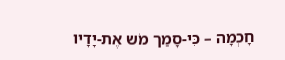חָכְמָה – כִּי-סָמַך מֹש אֶת-יָדָיו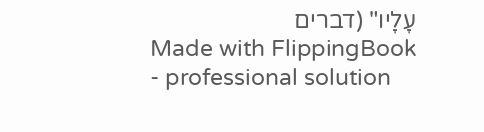עָלָיו" (דברים
Made with FlippingBook - professional solution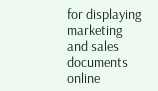for displaying marketing and sales documents online